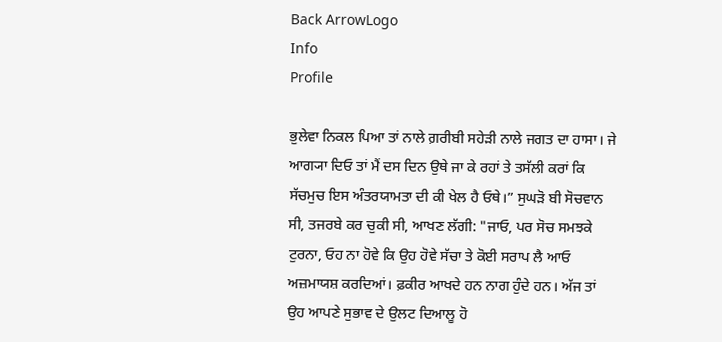Back ArrowLogo
Info
Profile

ਭੁਲੇਵਾ ਨਿਕਲ ਪਿਆ ਤਾਂ ਨਾਲੇ ਗ਼ਰੀਬੀ ਸਹੇੜੀ ਨਾਲੇ ਜਗਤ ਦਾ ਹਾਸਾ। ਜੇ ਆਗ੍ਯਾ ਦਿਓ ਤਾਂ ਮੈਂ ਦਸ ਦਿਨ ਉਥੇ ਜਾ ਕੇ ਰਹਾਂ ਤੇ ਤਸੱਲੀ ਕਰਾਂ ਕਿ ਸੱਚਮੁਚ ਇਸ ਅੰਤਰਯਾਮਤਾ ਦੀ ਕੀ ਖੇਲ ਹੈ ਓਥੇ।” ਸੁਘੜੋ ਬੀ ਸੋਚਵਾਨ ਸੀ, ਤਜਰਬੇ ਕਰ ਚੁਕੀ ਸੀ, ਆਖਣ ਲੱਗੀ: "ਜਾਓ, ਪਰ ਸੋਚ ਸਮਝਕੇ ਟੁਰਨਾ, ਓਹ ਨਾ ਹੋਵੇ ਕਿ ਉਹ ਹੋਵੇ ਸੱਚਾ ਤੇ ਕੋਈ ਸਰਾਪ ਲੈ ਆਓ ਅਜ਼ਮਾਯਸ਼ ਕਰਦਿਆਂ। ਫ਼ਕੀਰ ਆਖਦੇ ਹਨ ਨਾਗ ਹੁੰਦੇ ਹਨ। ਅੱਜ ਤਾਂ ਉਹ ਆਪਣੇ ਸੁਭਾਵ ਦੇ ਉਲਟ ਦਿਆਲੂ ਹੋ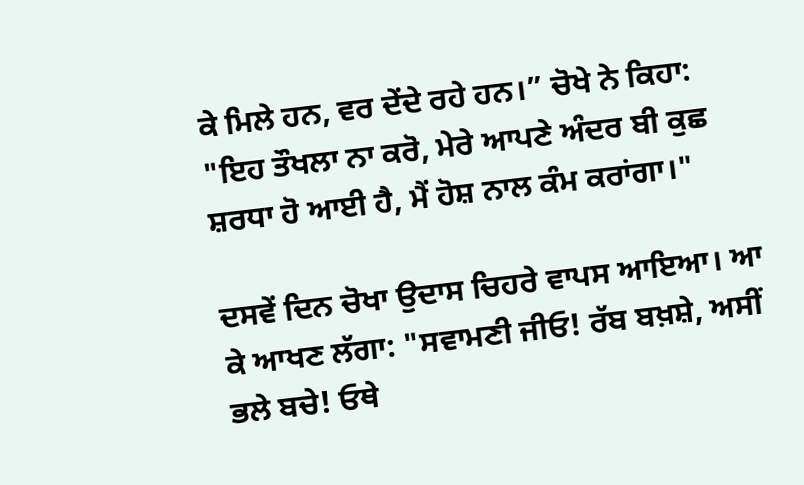ਕੇ ਮਿਲੇ ਹਨ, ਵਰ ਦੇਂਦੇ ਰਹੇ ਹਨ।” ਚੋਖੇ ਨੇ ਕਿਹਾ: "ਇਹ ਤੌਖਲਾ ਨਾ ਕਰੋ, ਮੇਰੇ ਆਪਣੇ ਅੰਦਰ ਬੀ ਕੁਛ ਸ਼ਰਧਾ ਹੋ ਆਈ ਹੈ, ਮੈਂ ਹੋਸ਼ ਨਾਲ ਕੰਮ ਕਰਾਂਗਾ।"

ਦਸਵੇਂ ਦਿਨ ਚੋਖਾ ਉਦਾਸ ਚਿਹਰੇ ਵਾਪਸ ਆਇਆ। ਆ ਕੇ ਆਖਣ ਲੱਗਾ: "ਸਵਾਮਣੀ ਜੀਓ! ਰੱਬ ਬਖ਼ਸ਼ੇ, ਅਸੀਂ ਭਲੇ ਬਚੇ! ਓਥੇ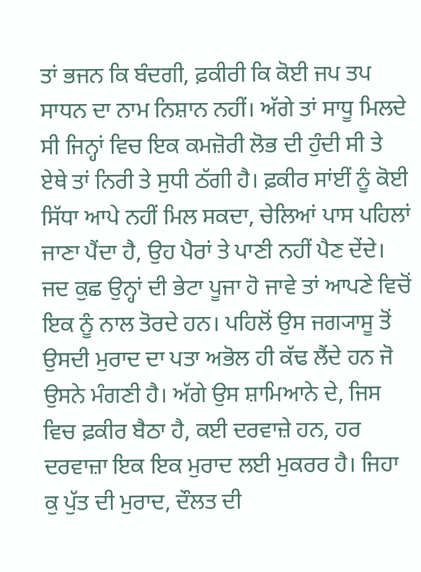ਤਾਂ ਭਜਨ ਕਿ ਬੰਦਗੀ, ਫ਼ਕੀਰੀ ਕਿ ਕੋਈ ਜਪ ਤਪ ਸਾਧਨ ਦਾ ਨਾਮ ਨਿਸ਼ਾਨ ਨਹੀਂ। ਅੱਗੇ ਤਾਂ ਸਾਧੂ ਮਿਲਦੇ ਸੀ ਜਿਨ੍ਹਾਂ ਵਿਚ ਇਕ ਕਮਜ਼ੋਰੀ ਲੋਭ ਦੀ ਹੁੰਦੀ ਸੀ ਤੇ ਏਥੇ ਤਾਂ ਨਿਰੀ ਤੇ ਸੁਧੀ ਠੱਗੀ ਹੈ। ਫ਼ਕੀਰ ਸਾਂਈਂ ਨੂੰ ਕੋਈ ਸਿੱਧਾ ਆਪੇ ਨਹੀਂ ਮਿਲ ਸਕਦਾ, ਚੇਲਿਆਂ ਪਾਸ ਪਹਿਲਾਂ ਜਾਣਾ ਪੈਂਦਾ ਹੈ, ਉਹ ਪੈਰਾਂ ਤੇ ਪਾਣੀ ਨਹੀਂ ਪੈਣ ਦੇਂਦੇ। ਜਦ ਕੁਛ ਉਨ੍ਹਾਂ ਦੀ ਭੇਟਾ ਪੂਜਾ ਹੋ ਜਾਵੇ ਤਾਂ ਆਪਣੇ ਵਿਚੋਂ ਇਕ ਨੂੰ ਨਾਲ ਤੋਰਦੇ ਹਨ। ਪਹਿਲੋਂ ਉਸ ਜਗ੍ਯਾਸੂ ਤੋਂ ਉਸਦੀ ਮੁਰਾਦ ਦਾ ਪਤਾ ਅਭੋਲ ਹੀ ਕੱਢ ਲੈਂਦੇ ਹਨ ਜੋ ਉਸਨੇ ਮੰਗਣੀ ਹੈ। ਅੱਗੇ ਉਸ ਸ਼ਾਮਿਆਨੇ ਦੇ, ਜਿਸ ਵਿਚ ਫ਼ਕੀਰ ਬੈਠਾ ਹੈ, ਕਈ ਦਰਵਾਜ਼ੇ ਹਨ, ਹਰ ਦਰਵਾਜ਼ਾ ਇਕ ਇਕ ਮੁਰਾਦ ਲਈ ਮੁਕਰਰ ਹੈ। ਜਿਹਾ ਕੁ ਪੁੱਤ ਦੀ ਮੁਰਾਦ, ਦੌਲਤ ਦੀ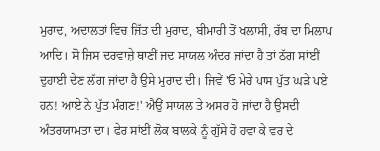ਮੁਰਾਦ, ਅਦਾਲਤਾਂ ਵਿਚ ਜਿੱਤ ਦੀ ਮੁਰਾਦ, ਬੀਮਾਰੀ ਤੋਂ ਖਲਾਸੀ, ਰੱਬ ਦਾ ਮਿਲਾਪ ਆਦਿ। ਸੋ ਜਿਸ ਦਰਵਾਜ਼ੇ ਥਾਣੀਂ ਜਦ ਸਾਯਲ ਅੰਦਰ ਜਾਂਦਾ ਹੈ ਤਾਂ ਠੱਗ ਸਾਂਈਂ ਦੁਹਾਈ ਦੇਣ ਲੱਗ ਜਾਂਦਾ ਹੈ ਉਸੇ ਮੁਰਾਦ ਦੀ। ਜਿਵੇਂ 'ਓ ਮੇਰੇ ਪਾਸ ਪੁੱਤ ਘੜੇ ਪਏ ਹਨ! ਆਏ ਨੇ ਪੁੱਤ ਮੰਗਣ!' ਐਉਂ ਸਾਯਲ ਤੇ ਅਸਰ ਹੋ ਜਾਂਦਾ ਹੈ ਉਸਦੀ ਅੰਤਰਯਾਮਤਾ ਦਾ। ਫੇਰ ਸਾਂਈਂ ਲੋਕ ਬਾਲਕੇ ਨੂੰ ਗੁੱਸੇ ਹੋ ਹਵਾ ਕੇ ਵਰ ਦੇ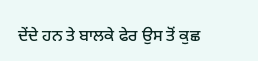ਦੇਂਦੇ ਹਨ ਤੇ ਬਾਲਕੇ ਫੇਰ ਉਸ ਤੋਂ ਕੁਛ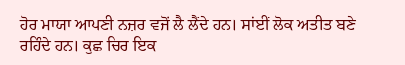ਹੋਰ ਮਾਯਾ ਆਪਣੀ ਨਜ਼ਰ ਵਜੋਂ ਲੈ ਲੈਂਦੇ ਹਨ। ਸਾਂਈਂ ਲੋਕ ਅਤੀਤ ਬਣੇ ਰਹਿੰਦੇ ਹਨ। ਕੁਛ ਚਿਰ ਇਕ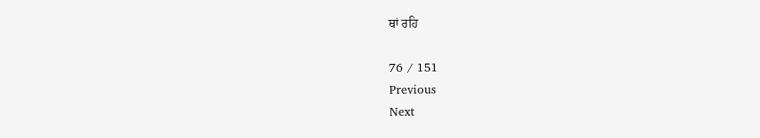ਥਾਂ ਰਹਿ

76 / 151
Previous
Next